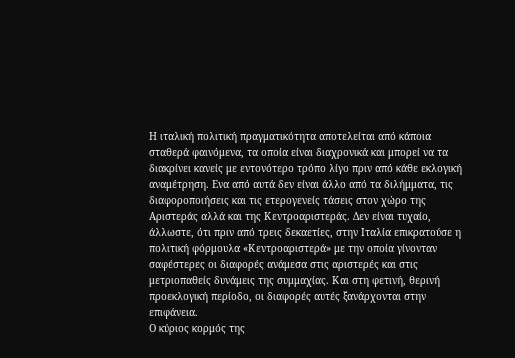Η ιταλική πολιτική πραγματικότητα αποτελείται από κάποια σταθερά φαινόμενα, τα οποία είναι διαχρονικά και μπορεί να τα διακρίνει κανείς με εντονότερο τρόπο λίγο πριν από κάθε εκλογική αναμέτρηση. Ενα από αυτά δεν είναι άλλο από τα διλήμματα, τις διαφοροποιήσεις και τις ετερογενείς τάσεις στον χώρο της Αριστεράς αλλά και της Κεντροαριστεράς. Δεν είναι τυχαίο, άλλωστε, ότι πριν από τρεις δεκαετίες, στην Ιταλία επικρατούσε η πολιτική φόρμουλα «Κεντροαριστερά» με την οποία γίνονταν σαφέστερες οι διαφορές ανάμεσα στις αριστερές και στις μετριοπαθείς δυνάμεις της συμμαχίας. Και στη φετινή, θερινή προεκλογική περίοδο, οι διαφορές αυτές ξανάρχονται στην επιφάνεια.
Ο κύριος κορμός της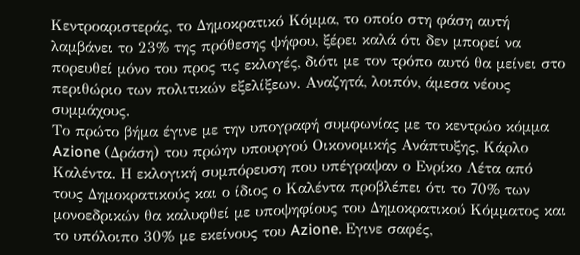Κεντροαριστεράς, το Δημοκρατικό Κόμμα, το οποίο στη φάση αυτή λαμβάνει το 23% της πρόθεσης ψήφου, ξέρει καλά ότι δεν μπορεί να πορευθεί μόνο του προς τις εκλογές, διότι με τον τρόπο αυτό θα μείνει στο περιθώριο των πολιτικών εξελίξεων. Αναζητά, λοιπόν, άμεσα νέους συμμάχους.
Το πρώτο βήμα έγινε με την υπογραφή συμφωνίας με το κεντρώο κόμμα Azione (Δράση) του πρώην υπουργού Οικονομικής Ανάπτυξης, Κάρλο Καλέντα. Η εκλογική συμπόρευση που υπέγραψαν ο Ενρίκο Λέτα από τους Δημοκρατικούς και ο ίδιος ο Καλέντα προβλέπει ότι το 70% των μονοεδρικών θα καλυφθεί με υποψηφίους του Δημοκρατικού Κόμματος και το υπόλοιπο 30% με εκείνους του Azione. Εγινε σαφές,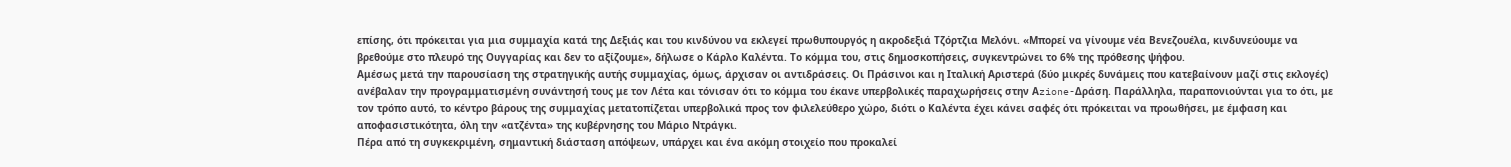επίσης, ότι πρόκειται για μια συμμαχία κατά της Δεξιάς και του κινδύνου να εκλεγεί πρωθυπουργός η ακροδεξιά Τζόρτζια Μελόνι. «Μπορεί να γίνουμε νέα Βενεζουέλα, κινδυνεύουμε να βρεθούμε στο πλευρό της Ουγγαρίας και δεν το αξίζουμε», δήλωσε ο Κάρλο Καλέντα. Το κόμμα του, στις δημοσκοπήσεις, συγκεντρώνει το 6% της πρόθεσης ψήφου.
Αμέσως μετά την παρουσίαση της στρατηγικής αυτής συμμαχίας, όμως, άρχισαν οι αντιδράσεις. Οι Πράσινοι και η Ιταλική Αριστερά (δύο μικρές δυνάμεις που κατεβαίνουν μαζί στις εκλογές) ανέβαλαν την προγραμματισμένη συνάντησή τους με τον Λέτα και τόνισαν ότι το κόμμα του έκανε υπερβολικές παραχωρήσεις στην Αzione-Δράση. Παράλληλα, παραπονιούνται για το ότι, με τον τρόπο αυτό, το κέντρο βάρους της συμμαχίας μετατοπίζεται υπερβολικά προς τον φιλελεύθερο χώρο, διότι ο Καλέντα έχει κάνει σαφές ότι πρόκειται να προωθήσει, με έμφαση και αποφασιστικότητα, όλη την «ατζέντα» της κυβέρνησης του Μάριο Ντράγκι.
Πέρα από τη συγκεκριμένη, σημαντική διάσταση απόψεων, υπάρχει και ένα ακόμη στοιχείο που προκαλεί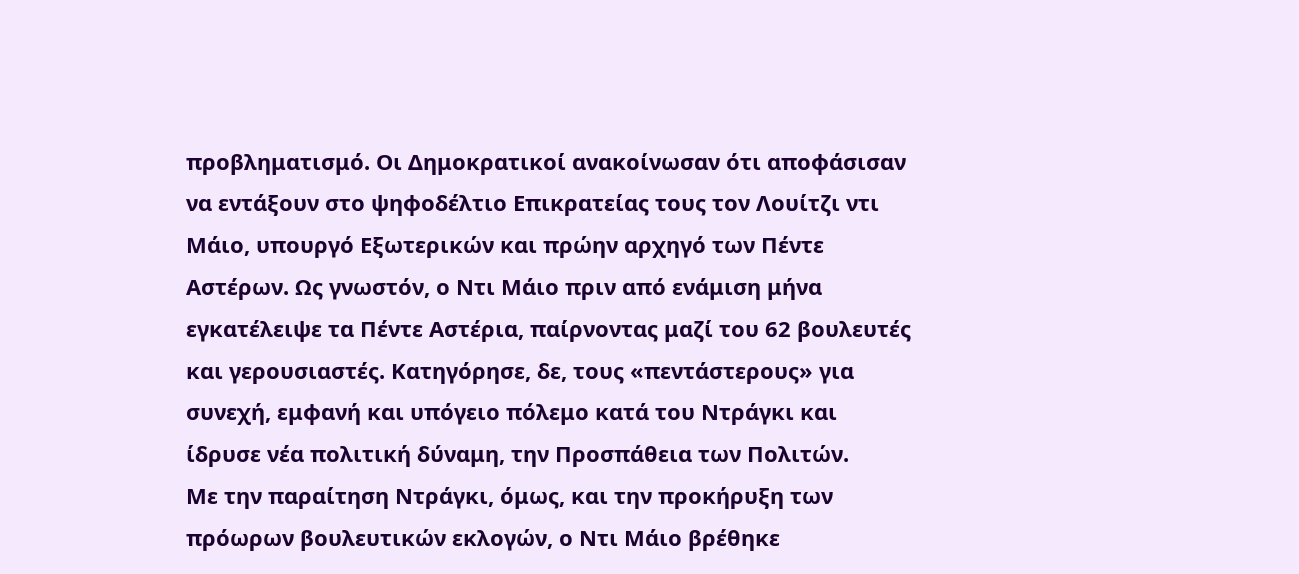προβληματισμό. Οι Δημοκρατικοί ανακοίνωσαν ότι αποφάσισαν να εντάξουν στο ψηφοδέλτιο Επικρατείας τους τον Λουίτζι ντι Μάιο, υπουργό Εξωτερικών και πρώην αρχηγό των Πέντε Αστέρων. Ως γνωστόν, ο Ντι Μάιο πριν από ενάμιση μήνα εγκατέλειψε τα Πέντε Αστέρια, παίρνοντας μαζί του 62 βουλευτές και γερουσιαστές. Κατηγόρησε, δε, τους «πεντάστερους» για συνεχή, εμφανή και υπόγειο πόλεμο κατά του Ντράγκι και ίδρυσε νέα πολιτική δύναμη, την Προσπάθεια των Πολιτών.
Με την παραίτηση Ντράγκι, όμως, και την προκήρυξη των πρόωρων βουλευτικών εκλογών, ο Ντι Μάιο βρέθηκε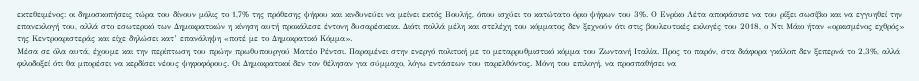εκτεθειμένος: οι δημοσκοπήσεις τώρα του δίνουν μόλις το 1,7% της πρόθεσης ψήφου και κινδυνεύει να μείνει εκτός Βουλής, όπου ισχύει το κατώτατο όριο ψήφων του 3%. Ο Ενρίκο Λέτα αποφάσισε να του ρίξει σωσίβιο και να εγγυηθεί την επανεκλογή του, αλλά στο εσωτερικό των Δημοκρατικών η κίνηση αυτή προκάλεσε έντονη δυσαρέσκεια. Διότι πολλά μέλη και στελέχη του κόμματος δεν ξεχνούν ότι στις βουλευτικές εκλογές του 2018, ο Ντι Μάιο ήταν «ορκισμένος εχθρός» της Κεντροαριστεράς και είχε δηλώσει κατ’ επανάληψη «ποτέ με το Δημοκρατικό Κόμμα».
Μέσα σε όλα αυτά, έχουμε και την περίπτωση του πρώην πρωθυπουργού Ματέο Ρέντσι. Παραμένει στην ενεργό πολιτική με το μεταρρυθμιστικό κόμμα του Ζωντανή Ιταλία. Προς το παρόν, στα διάφορα γκάλοπ δεν ξεπερνά το 2,3%, αλλά φιλοδοξεί ότι θα μπορέσει να κερδίσει νέους ψηφοφόρους. Οι Δημοκρατικοί δεν τον θέλησαν για σύμμαχο, λόγω εντάσεων του παρελθόντος. Μόνη του επιλογή, να προσπαθήσει να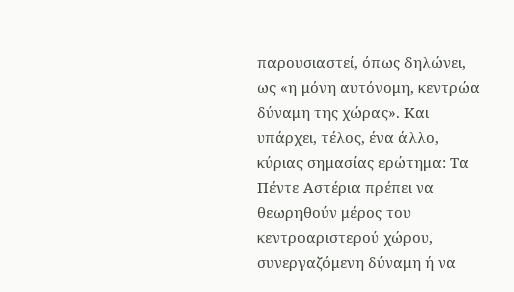παρουσιαστεί, όπως δηλώνει, ως «η μόνη αυτόνομη, κεντρώα δύναμη της χώρας». Και υπάρχει, τέλος, ένα άλλο, κύριας σημασίας ερώτημα: Τα Πέντε Αστέρια πρέπει να θεωρηθούν μέρος του κεντροαριστερού χώρου, συνεργαζόμενη δύναμη ή να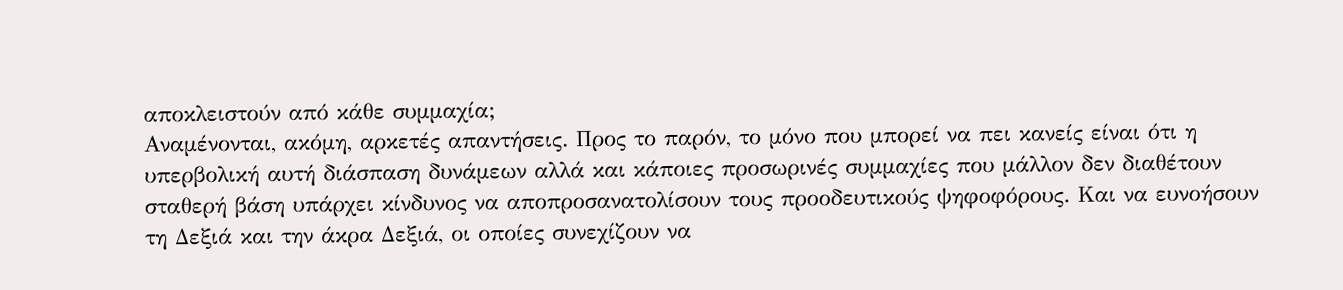αποκλειστούν από κάθε συμμαχία;
Αναμένονται, ακόμη, αρκετές απαντήσεις. Προς το παρόν, το μόνο που μπορεί να πει κανείς είναι ότι η υπερβολική αυτή διάσπαση δυνάμεων αλλά και κάποιες προσωρινές συμμαχίες που μάλλον δεν διαθέτουν σταθερή βάση υπάρχει κίνδυνος να αποπροσανατολίσουν τους προοδευτικούς ψηφοφόρους. Και να ευνοήσουν τη Δεξιά και την άκρα Δεξιά, οι οποίες συνεχίζουν να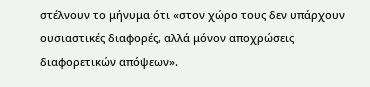στέλνουν το μήνυμα ότι «στον χώρο τους δεν υπάρχουν ουσιαστικές διαφορές, αλλά μόνον αποχρώσεις διαφορετικών απόψεων».